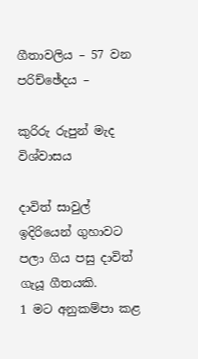ගීතාවලිය – 57 වන පරිච්ඡේදය –

කුරිරු රුපුන් මැද විශ්වාසය

දාවිත් සාවුල් ඉදිරියෙන් ගුහාවට පලා ගිය පසු දාවිත් ගැයූ ගීතයකි.
1 මට අනුකම්පා කළ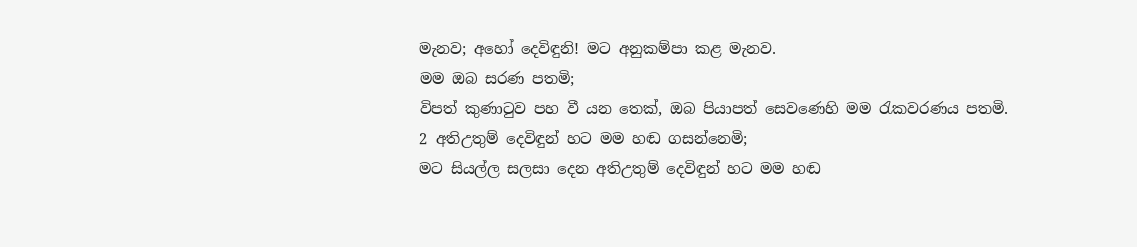මැනව; අහෝ දෙවිඳුනි! මට අනුකම්පා කළ මැනව.
මම ඔබ සරණ පතමි;
විපත් කුණාටුව පහ වී යන තෙක්, ඔබ පියාපත් සෙවණෙහි මම රැකවරණය පතමි.
2 අතිඋතුම් දෙවිඳුන් හට මම හඬ ගසන්නෙමි;
මට සියල්ල සලසා දෙන අතිඋතුම් දෙවිඳුන් හට මම හඬ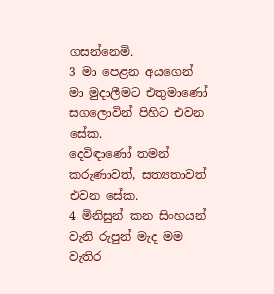ගසන්නෙමි.
3 මා පෙළන අයගෙන් මා මුදාලීමට එතුමාණෝ සගලොවින් පිහිට එවන සේක.
දෙවිඳාණෝ තමන් කරුණාවත්, සත්‍යතාවත් එවන සේක.
4 මිනිසුන් කන සිංහයන් වැනි රුපුන් මැද මම වැතිර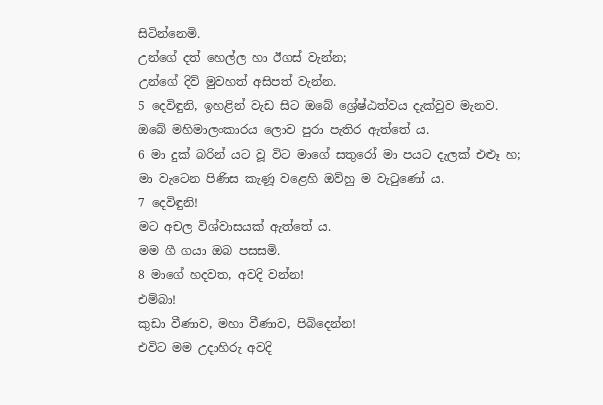සිටින්නෙමි.
උන්ගේ දත් හෙල්ල හා ඊගස් වැන්න;
උන්ගේ දිව් මුවහත් අසිපත් වැන්න.
5 දෙවිඳුනි, ඉහළින් වැඩ සිට ඔබේ ශ්‍රේෂ්ඨත්වය දැක්වුව මැනව.
ඔබේ මහිමාලංකාරය ලොව පුරා පැතිර ඇත්තේ ය.
6 මා දුක් බරින් යට වූ විට මාගේ සතුරෝ මා පයට දැලක් එළූ හ;
මා වැටෙන පිණිස කැණූ වළෙහි ඔව්හු ම වැටුණෝ ය.
7 දෙවිඳුනි!
මට අචල විශ්වාසයක් ඇත්තේ ය.
මම ගී ගයා ඔබ පසසමි.
8 මාගේ හදවත, අවදි වන්න!
එම්බා!
කුඩා වීණාව, මහා වීණාව, පිබිදෙන්න!
එවිට මම උදාහිරු අවදි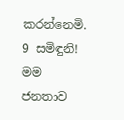කරන්නෙමි.
9 සමිඳුනි!
මම ජනතාව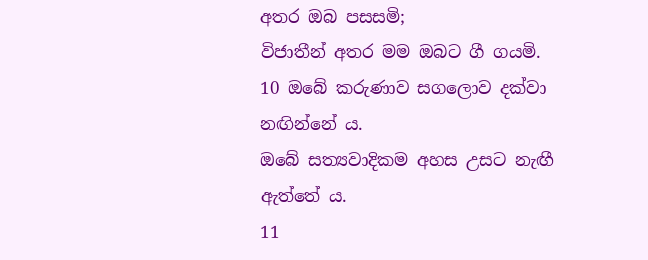අතර ඔබ පසසමි;
විජාතීන් අතර මම ඔබට ගී ගයමි.
10 ඔබේ කරුණාව සගලොව දක්වා නඟින්නේ ය.
ඔබේ සත්‍යවාදිකම අහස උසට නැඟී ඇත්තේ ය.
11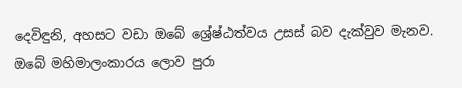දෙවිඳුනි, අහසට වඩා ඔබේ ශ්‍රේෂ්ඨත්වය උසස් බව දැක්වුව මැනව.
ඔබේ මහිමාලංකාරය ලොව පුරා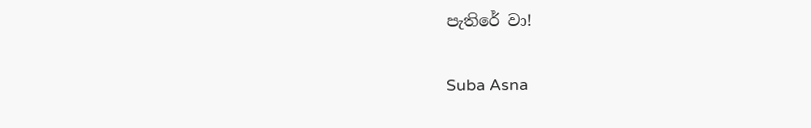පැතිරේ වා!

Suba Asna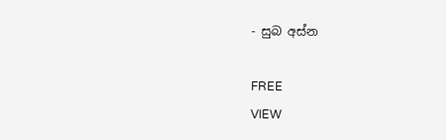- සුබ අස්න

FREE
VIEW